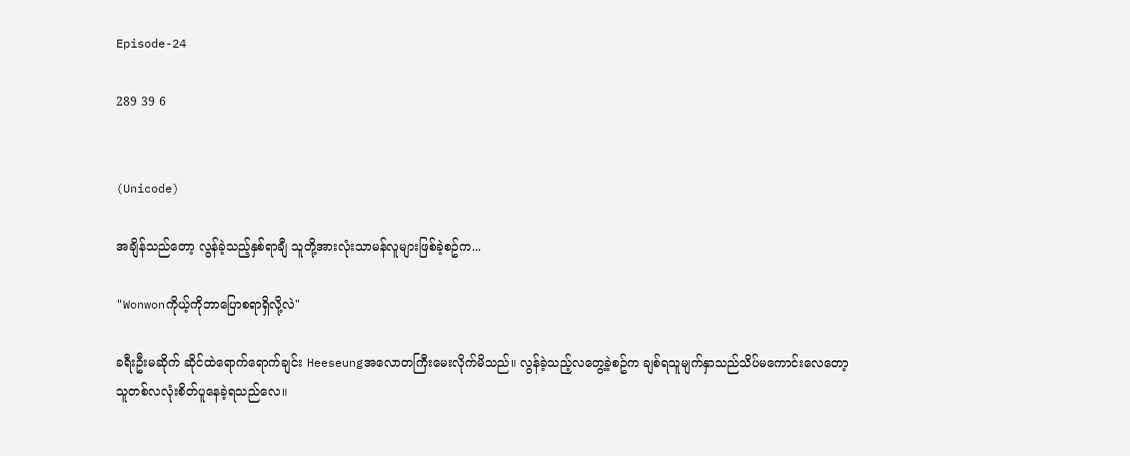Episode-24

289 39 6


(Unicode)

အချိန်သည်တော့ လွန်ခဲ့သည့်နှစ်ရာချီ သူတို့အားလုံးသာမန်လူများဖြစ်ခဲ့စဥ်က...

"Wonwonကိုယ့်ကိုဘာပြောစရာရှိလို့လဲ"

ခရီးဦးမဆိုက် ဆိုင်ထဲရောက်ရောက်ချင်း Heeseungအလောတကြီးမေးလိုက်မိသည်။ လွန်ခဲ့သည့်လတွေ့ခဲ့စဥ်က ချစ်ရသူမျက်နှာသည်သိပ်မကောင်းလေတော့ သူတစ်လလုံးစိတ်ပူနေခဲ့ရသည်လေ။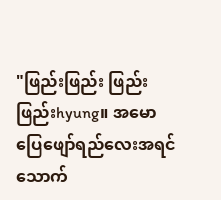"ဖြည်းဖြည်း ဖြည်းဖြည်းhyung။ အမောပြေဖျော်ရည်လေးအရင်သောက်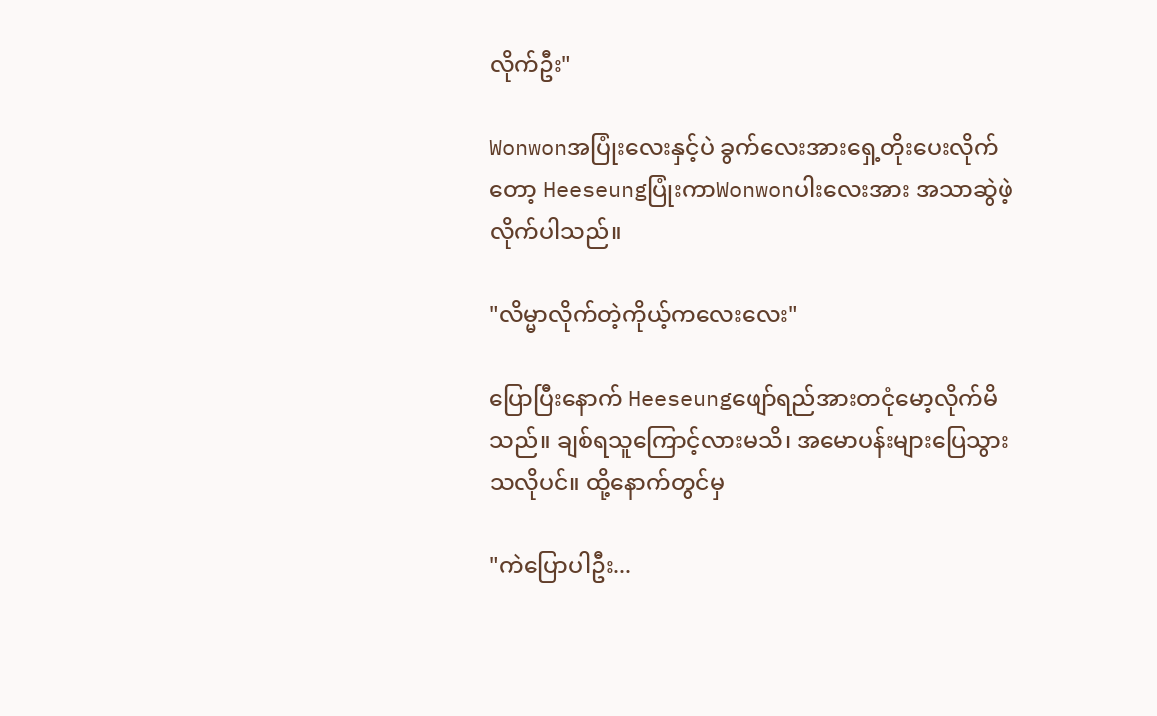လိုက်ဦး"

Wonwonအပြုံးလေးနှင့်ပဲ ခွက်လေးအားရှေ့တိုးပေးလိုက်တော့ HeeseungပြုံးကာWonwonပါးလေးအား အသာဆွဲဖဲ့လိုက်ပါသည်။

"လိမ္မာလိုက်တဲ့ကိုယ့်ကလေးလေး"

ပြောပြီးနောက် Heeseungဖျော်ရည်အားတငုံမော့လိုက်မိသည်။ ချစ်ရသူကြောင့်လားမသိ၊ အမောပန်းများပြေသွားသလိုပင်။ ထို့နောက်တွင်မှ

"ကဲပြောပါဦး...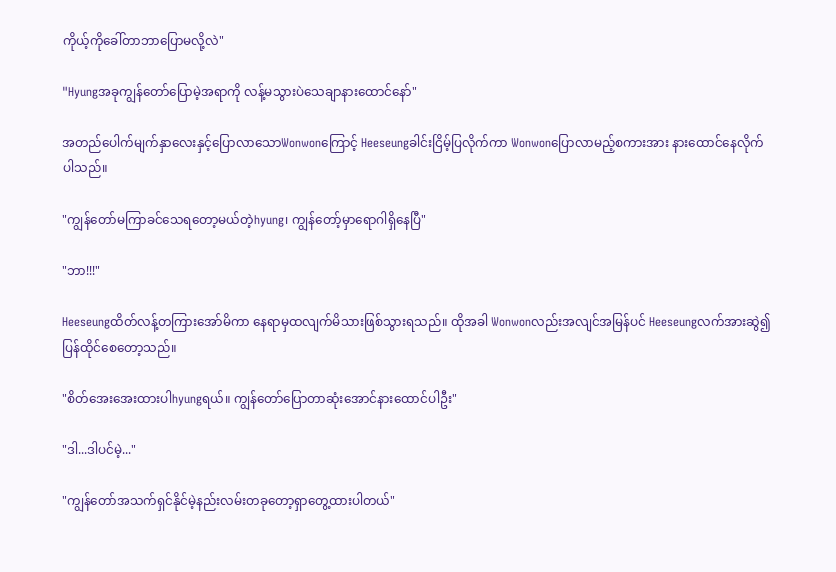ကိုယ့်ကိုခေါ်တာဘာပြောမလို့လဲ"

"Hyungအခုကျွန်တော်ပြောမဲ့အရာကို လန့်မသွားပဲသေချာနားထောင်နော်"

အတည်ပေါက်မျက်နှာလေးနှင့်ပြောလာသောWonwonကြောင့် Heeseungခါင်းငြိမ့်ပြလိုက်ကာ Wonwonပြောလာမည့်စကားအား နားထောင်နေလိုက်ပါသည်။

"ကျွန်တော်မကြာခင်သေရတော့မယ်တဲ့hyung၊ ကျွန်တော့်မှာရောဂါရှိနေပြီ"

"ဘာ!!!"

Heeseungထိတ်လန့်တကြားအော်မိကာ နေရာမှထလျက်မိသားဖြစ်သွားရသည်။ ထိုအခါ Wonwonလည်းအလျင်အမြန်ပင် Heeseungလက်အားဆွဲ၍ ပြန်ထိုင်စေတော့သည်။

"စိတ်အေးအေးထားပါhyungရယ်။ ကျွန်တော်ပြောတာဆုံးအောင်နားထောင်ပါဦး"

"ဒါ...ဒါပင်မဲ့..."

"ကျွန်တော်အသက်ရှင်နိုင်မဲ့နည်းလမ်းတခုတော့ရှာတွေ့ထားပါတယ်"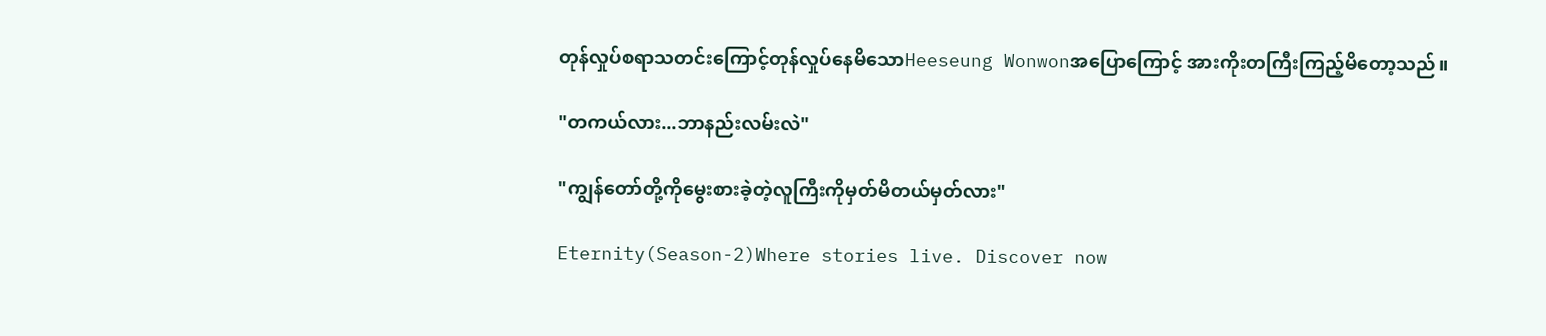တုန်လှုပ်စရာသတင်းကြောင့်တုန်လှုပ်နေမိသောHeeseung Wonwonအပြောကြောင့် အားကိုးတကြီးကြည့်မိတော့သည်။

"တကယ်လား...ဘာနည်းလမ်းလဲ"

"ကျွန်တော်တို့ကိုမွေးစားခဲ့တဲ့လူကြီးကိုမှတ်မိတယ်မှတ်လား"

Eternity(Season-2)Where stories live. Discover now